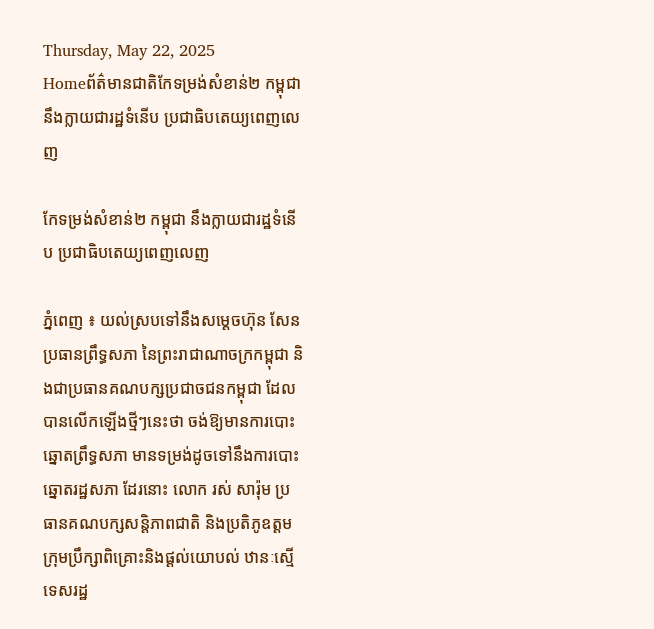Thursday, May 22, 2025
Homeព័ត៌មានជាតិកែទម្រង់សំខាន់២ កម្ពុជា នឹងក្លាយជារដ្ឋទំនើប ប្រជាធិបតេយ្យពេញលេញ

កែទម្រង់សំខាន់២ កម្ពុជា នឹងក្លាយជារដ្ឋទំនើប ប្រជាធិបតេយ្យពេញលេញ

ភ្នំពេញ ៖ យល់ស្របទៅនឹងសម្ដេចហ៊ុន សែន ប្រធានព្រឹទ្ធសភា នៃព្រះរាជាណាចក្រកម្ពុជា និងជាប្រធានគណបក្សប្រជាចជនកម្ពុជា ដែលបានលើកឡើងថ្មីៗនេះថា ចង់ឱ្យមានការបោះឆ្នោតព្រឹទ្ធសភា មានទម្រង់ដូចទៅនឹងការបោះឆ្នោតរដ្ឋសភា ដែរនោះ លោក រស់ សារ៉ុម ប្រធានគណបក្សសន្តិភាពជាតិ និងប្រតិភូឧត្ដមក្រុមប្រឹក្សាពិគ្រោះនិងផ្ដល់យោបល់ ឋានៈស្មើទេសរដ្ឋ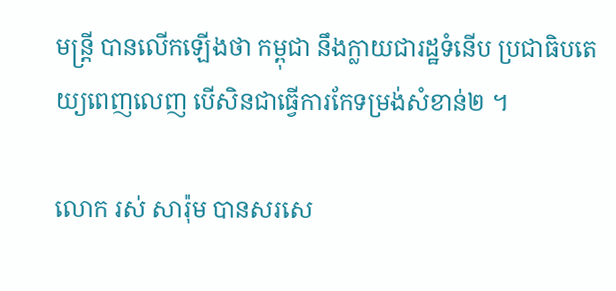មន្រ្តី បានលើកឡើងថា កម្ពុជា នឹងក្លាយជារដ្ឋទំនើប ប្រជាធិបតេយ្យពេញលេញ បើសិនជាធ្វើការកែទម្រង់សំខាន់២ ។

លោក រស់ សារ៉ុម បានសរសេ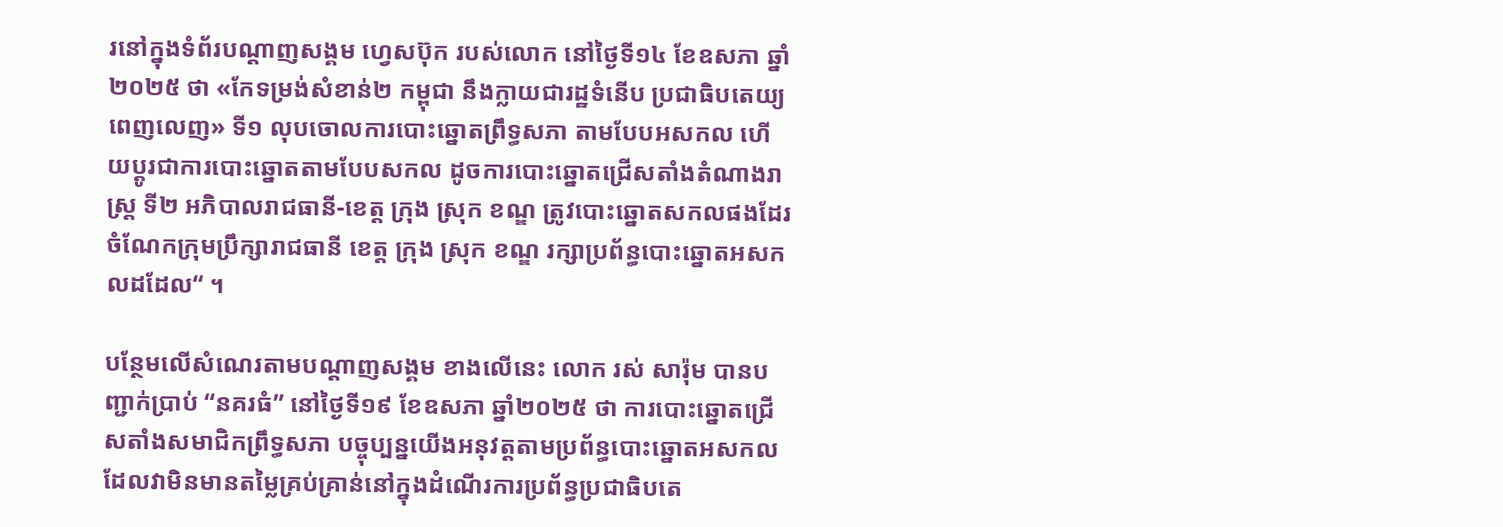រនៅក្នុងទំព័របណ្ដាញសង្គម ហ្វេសប៊ុក របស់លោក នៅថ្ងៃទី១៤ ខែឧសភា ឆ្នាំ២០២៥ ថា «កែទម្រង់សំខាន់២ កម្ពុជា នឹងក្លាយជារដ្ឋទំនើប ប្រជាធិបតេយ្យពេញលេញ» ទី១ លុបចោលការបោះឆ្នោតព្រឹទ្ធសភា តាមបែបអសកល ហើយប្តូរជាការបោះឆ្នោតតាមបែបសកល ដូចការបោះឆ្នោតជ្រើសតាំងតំណាងរាស្រ្ត ទី២ អភិបាលរាជធានី-ខេត្ត ក្រុង ស្រុក ខណ្ឌ ត្រូវបោះឆ្នោតសកលផងដែរ ចំណែកក្រុមប្រឹក្សារាជធានី ខេត្ត ក្រុង ស្រុក ខណ្ឌ រក្សាប្រព័ន្ធបោះឆ្នោតអសកលដដែល“ ។

បន្ថែមលើសំណេរតាមបណ្ដាញសង្គម ខាងលើនេះ លោក រស់ សារ៉ុម បានបញ្ជាក់ប្រាប់ “នគរធំ” នៅថ្ងៃទី១៩ ខែឧសភា ឆ្នាំ២០២៥ ថា ការបោះឆ្នោតជ្រើសតាំងសមាជិកព្រឹទ្ធសភា បច្ចុប្បន្នយើងអនុវត្តតាមប្រព័ន្ធបោះឆ្នោតអសកល ដែលវាមិនមានតម្លៃគ្រប់គ្រាន់នៅក្នុងដំណើរការប្រព័ន្ធប្រជាធិបតេ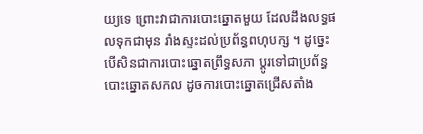យ្យទេ ព្រោះវាជាការបោះឆ្នោតមួយ ដែលដឹងលទ្ធផលទុកជាមុន រាំងស្ទះដល់ប្រព័ន្ធពហុបក្ស ។ ដូច្នេះបើសិនជាការបោះឆ្នោតព្រឹទ្ធសភា ប្ដូរទៅជាប្រព័ន្ធបោះឆ្នោតសកល ដូចការបោះឆ្នោតជ្រើសតាំង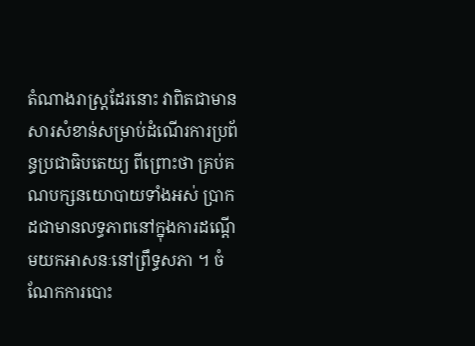តំណាងរាស្រ្តដែរនោះ វាពិតជាមានសារសំខាន់សម្រាប់ដំណើរការប្រព័ន្ធប្រជាធិបតេយ្យ ពីព្រោះថា គ្រប់គណបក្សនយោបាយទាំងអស់ ប្រាកដជាមានលទ្ធភាពនៅក្នុងការដណ្ដើមយកអាសនៈនៅព្រឹទ្ធសភា ។ ចំណែកការបោះ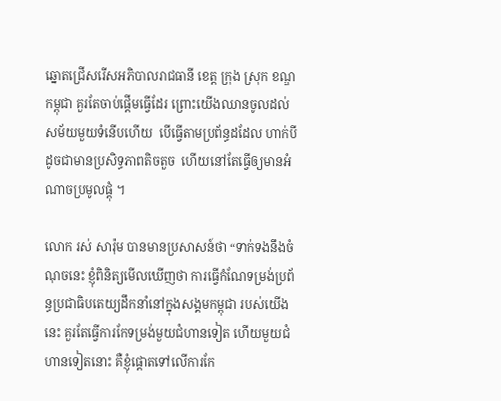ឆ្នោតជ្រើសរើសអភិបាលរាជធានី ខេត្ត ក្រុង ស្រុក ខណ្ឌ កម្ពុជា គួរតែចាប់ផ្ដើមធ្វើដែរ ព្រោះយើងឈានចូលដល់សម័យមួយទំនើបហើយ  បើធ្វើតាមប្រព័ន្ធដដែល ហាក់បីដូចជាមានប្រសិទ្ធភាពតិចតួច  ហើយនៅតែធ្វើឲ្យមានអំណាចប្រមូលផ្ដុំ ។

លោក រស់ សារ៉ុម បានមានប្រសាសន៍ថា “ទាក់ទងនឹងចំណុចនេះ ខ្ញុំពិនិត្យមើលឃើញថា ការធ្វើកំណែទម្រង់ប្រព័ន្ធប្រជាធិបតេយ្យដឹកនាំនៅក្នុងសង្គមកម្ពុជា របស់យើងនេះ គួរតែធ្វើការកែទម្រង់មួយជំហានទៀត ហើយមួយជំហានទៀតនោះ គឺខ្ញុំផ្ដោតទៅលើការកែ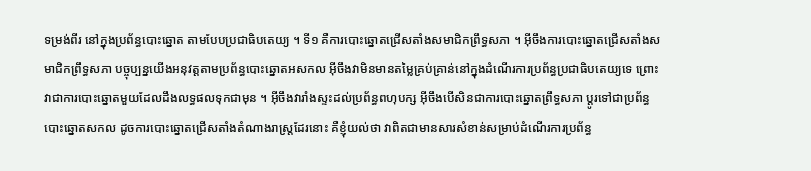ទម្រង់ពីរ នៅក្នុងប្រព័ន្ធបោះឆ្នោត តាមបែបប្រជាធិបតេយ្យ ។ ទី១ គឺការបោះឆ្នោតជ្រើសតាំងសមាជិកព្រឹទ្ធសភា ។ អ៊ីចឹងការបោះឆ្នោតជ្រើសតាំងសមាជិកព្រឹទ្ធសភា បច្ចុប្បន្នយើងអនុវត្តតាមប្រព័ន្ធបោះឆ្នោតអសកល អ៊ីចឹងវាមិនមានតម្លៃគ្រប់គ្រាន់នៅក្នុងដំណើរការប្រព័ន្ធប្រជាធិបតេយ្យទេ ព្រោះវាជាការបោះឆ្នោតមួយដែលដឹងលទ្ធផលទុកជាមុន ។ អ៊ីចឹងវារាំងស្ទះដល់ប្រព័ន្ធពហុបក្ស អ៊ីចឹងបើសិនជាការបោះឆ្នោតព្រឹទ្ធសភា ប្ដូរទៅជាប្រព័ន្ធបោះឆ្នោតសកល ដូចការបោះឆ្នោតជ្រើសតាំងតំណាងរាស្រ្តដែរនោះ គឺខ្ញុំយល់ថា វាពិតជាមានសារសំខាន់សម្រាប់ដំណើរការប្រព័ន្ធ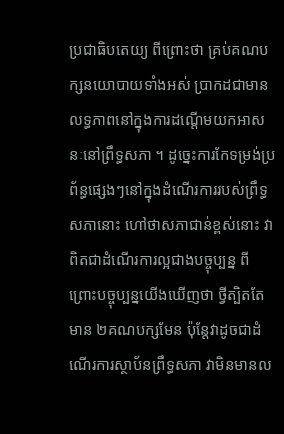ប្រជាធិបតេយ្យ ពីព្រោះថា គ្រប់គណបក្សនយោបាយទាំងអស់ ប្រាកដជាមានលទ្ធភាពនៅក្នុងការដណ្ដើមយកអាសនៈនៅព្រឹទ្ធសភា ។ ដូច្នេះការកែទម្រង់ប្រព័ន្ធផ្សេងៗនៅក្នុងដំណើរការរបស់ព្រឹទ្ធសភានោះ ហៅថាសភាជាន់ខ្ពស់នោះ វាពិតជាដំណើរការល្អជាងបច្ចុប្បន្ន ពីព្រោះបច្ចុប្បន្នយើងឃើញថា ថ្វីត្បិតតែមាន ២គណបក្សមែន ប៉ុន្តែវាដូចជាដំណើរការស្ថាប័នព្រឹទ្ធសភា វាមិនមានល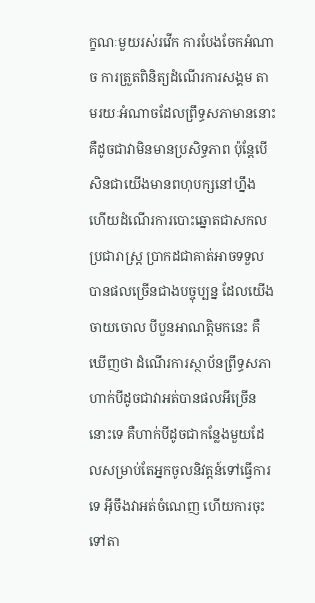ក្ខណៈមួយរស់រវើក ការបែងចែកអំណាច ការត្រួតពិនិត្យដំណើរការសង្គម តាមរយៈអំណាចដែលព្រឹទ្ធសភាមាននោះ គឺដូចជាវាមិនមានប្រសិទ្ធភាព ប៉ុន្តែបើសិនជាយើងមានពហុបក្សនៅហ្នឹង ហើយដំណើរការបោះឆ្នោតជាសកល ប្រជារាស្រ្ត ប្រាកដជាគាត់អាចទទួលបានផលច្រើនជាងបច្ចុប្បន្ន ដែលយើងចាយចោល បីបួនអាណត្តិមកនេះ គឺឃើញថា ដំណើរការស្ថាប័នព្រឹទ្ធសភា ហាក់បីដូចជាវាអត់បានផលអីច្រើននោះទេ គឺហាក់បីដូចជាកន្លែងមួយដែលសម្រាប់តែអ្នកចូលនិវត្តន៍ទៅធ្វើការទេ អ៊ីចឹងវាអត់ចំណេញ ហើយការចុះទៅតា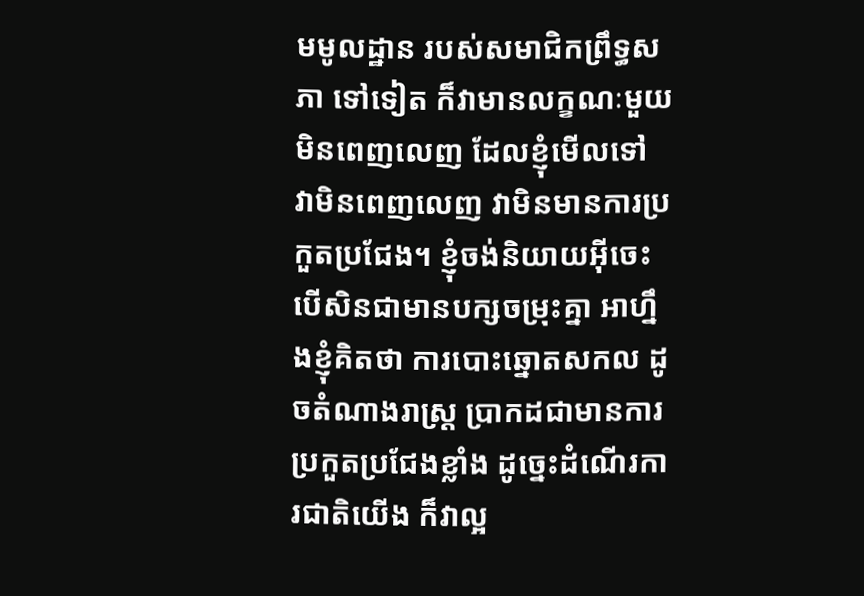មមូលដ្ឋាន របស់សមាជិកព្រឹទ្ធសភា ទៅទៀត ក៏វាមានលក្ខណៈមួយមិនពេញលេញ ដែលខ្ញុំមើលទៅ វាមិនពេញលេញ វាមិនមានការប្រកួតប្រជែង។ ខ្ញុំចង់និយាយអ៊ីចេះ បើសិនជាមានបក្សចម្រុះគ្នា អាហ្នឹងខ្ញុំគិតថា ការបោះឆ្នោតសកល ដូចតំណាងរាស្រ្ត ប្រាកដជាមានការប្រកួតប្រជែងខ្លាំង ដូច្នេះដំណើរការជាតិយើង ក៏វាល្អ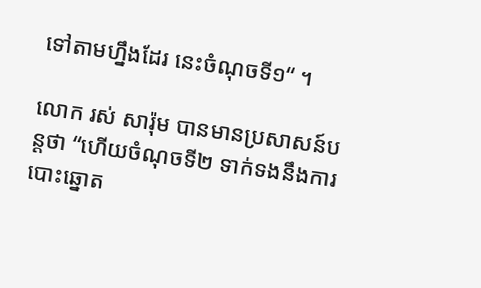ទៅតាមហ្នឹងដែរ នេះចំណុចទី១“ ។

លោក រស់ សារ៉ុម បានមានប្រសាសន៍បន្តថា “ហើយចំណុចទី២ ទាក់ទងនឹងការបោះឆ្នោត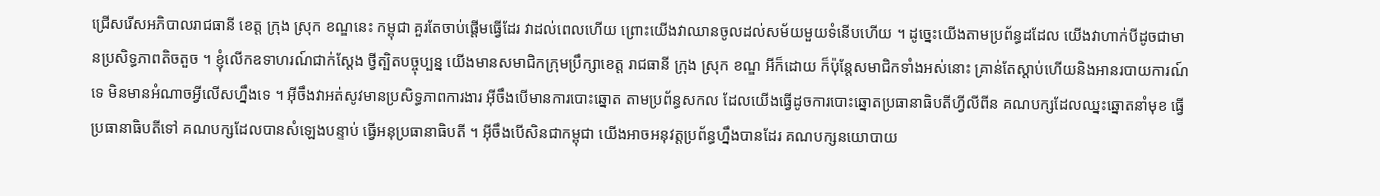ជ្រើសរើសអភិបាលរាជធានី ខេត្ត ក្រុង ស្រុក ខណ្ឌនេះ កម្ពុជា គួរតែចាប់ផ្ដើមធ្វើដែរ វាដល់ពេលហើយ ព្រោះយើងវាឈានចូលដល់សម័យមួយទំនើបហើយ ។ ដូច្នេះយើងតាមប្រព័ន្ធដដែល យើងវាហាក់បីដូចជាមានប្រសិទ្ធភាពតិចតួច ។ ខ្ញុំលើកឧទាហរណ៍ជាក់ស្ដែង ថ្វីត្បិតបច្ចុប្បន្ន យើងមានសមាជិកក្រុមប្រឹក្សាខេត្ត រាជធានី ក្រុង ស្រុក ខណ្ឌ អីក៏ដោយ ក៏ប៉ុន្តែសមាជិកទាំងអស់នោះ គ្រាន់តែស្ដាប់ហើយនិងអានរបាយការណ៍ទេ មិនមានអំណាចអ្វីលើសហ្នឹងទេ ។ អ៊ីចឹងវាអត់សូវមានប្រសិទ្ធភាពការងារ អ៊ីចឹងបើមានការបោះឆ្នោត តាមប្រព័ន្ធសកល ដែលយើងធ្វើដូចការបោះឆ្នោតប្រធានាធិបតីហ្វីលីពីន គណបក្សដែលឈ្នះឆ្នោតនាំមុខ ធ្វើប្រធានាធិបតីទៅ គណបក្សដែលបានសំឡេងបន្ទាប់ ធ្វើអនុប្រធានាធិបតី ។ អ៊ីចឹងបើសិនជាកម្ពុជា យើងអាចអនុវត្តប្រព័ន្ធហ្នឹងបានដែរ គណបក្សនយោបាយ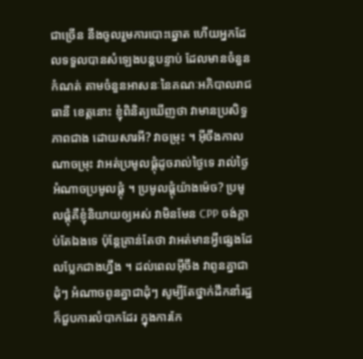ជាច្រើន នឹងចូលរួមការបោះឆ្នោត ហើយអ្នកដែលទទួលបានសំឡេងបន្តបន្ទាប់ ដែលមានចំនួនកំណត់ តាមចំនួនអាសនៈនៃគណៈអភិបាលរាជធានី ខេត្តនោះ ខ្ញុំពិនិត្យឃើញថា វាមានប្រសិទ្ធភាពជាង ដោយសារអី? វាចម្រុះ ។ អ៊ីចឹងកាលណាចម្រុះ វាអត់ប្រមូលផ្ដុំដូចរាល់ថ្ងៃទេ រាល់ថ្ងៃអំណាចប្រមូលផ្ដុំ ។ ប្រមូលផ្ដុំយ៉ាងម៉េច? ប្រមូលផ្ដុំគឺខ្ញុំនិយាយឲ្យអស់ វាមិនមែន CPP ចង់ក្ដាប់តែឯងទេ ប៉ុន្តែគ្រាន់តែថា វាអត់មានអ្វីផ្សេងដែលប្លែកជាងហ្នឹង ។ ដល់ពេលអ៊ីចឹង វាពូនគ្នាជាដុំៗ អំណាចពូនគ្នាជាដុំៗ សូម្បីតែថ្នាក់ដឹកនាំរដ្ឋ ក៏ជួបការលំបាកដែរ ក្នុងការកែ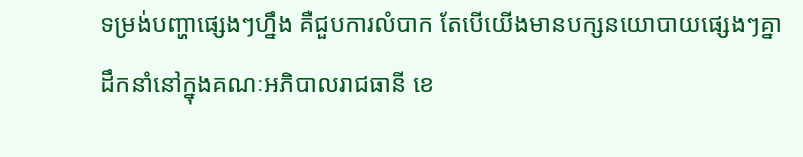ទម្រង់បញ្ហាផ្សេងៗហ្នឹង គឺជួបការលំបាក តែបើយើងមានបក្សនយោបាយផ្សេងៗគ្នា ដឹកនាំនៅក្នុងគណៈអភិបាលរាជធានី ខេ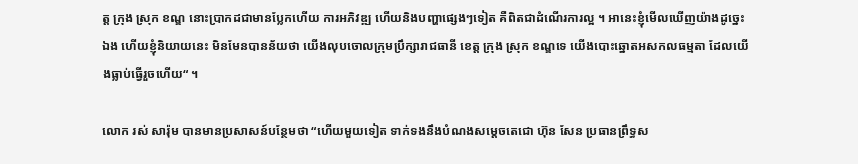ត្ត ក្រុង ស្រុក ខណ្ឌ នោះប្រាកដជាមានប្លែកហើយ ការអភិវឌ្ឍ ហើយនិងបញ្ហាផ្សេងៗទៀត គឺពិតជាដំណើរការល្អ ។ អានេះខ្ញុំមើលឃើញយ៉ាងដូច្នេះឯង ហើយខ្ញុំនិយាយនេះ មិនមែនបានន័យថា យើងលុបចោលក្រុមប្រឹក្សារាជធានី ខេត្ត ក្រុង ស្រុក ខណ្ឌទេ យើងបោះឆ្នោតអសកលធម្មតា ដែលយើងធ្លាប់ធ្វើរួចហើយ“ ។

លោក រស់ សារ៉ុម បានមានប្រសាសន៍បន្ថែមថា “ហើយមួយទៀត ទាក់ទងនឹងបំណងសម្ដេចតេជោ ហ៊ុន សែន ប្រធានព្រឹទ្ធស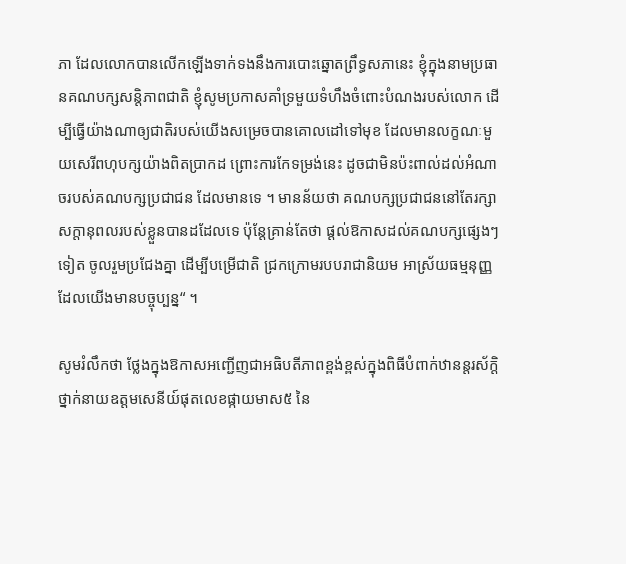ភា ដែលលោកបានលើកឡើងទាក់ទងនឹងការបោះឆ្នោតព្រឹទ្ធសភានេះ ខ្ញុំក្នុងនាមប្រធានគណបក្សសន្តិភាពជាតិ ខ្ញុំសូមប្រកាសគាំទ្រមួយទំហឹងចំពោះបំណងរបស់លោក ដើម្បីធ្វើយ៉ាងណាឲ្យជាតិរបស់យើងសម្រេចបានគោលដៅទៅមុខ ដែលមានលក្ខណៈមួយសេរីពហុបក្សយ៉ាងពិតប្រាកដ ព្រោះការកែទម្រង់នេះ ដូចជាមិនប៉ះពាល់ដល់អំណាចរបស់គណបក្សប្រជាជន ដែលមានទេ ។ មានន័យថា គណបក្សប្រជាជននៅតែរក្សាសក្ដានុពលរបស់ខ្លួនបានដដែលទេ ប៉ុន្តែគ្រាន់តែថា ផ្ដល់ឱកាសដល់គណបក្សផ្សេងៗទៀត ចូលរួមប្រជែងគ្នា ដើម្បីបម្រើជាតិ ជ្រកក្រោមរបបរាជានិយម អាស្រ័យធម្មនុញ្ញ ដែលយើងមានបច្ចុប្បន្ន“ ។

សូមរំលឹកថា ថ្លែងក្នុងឱកាសអញ្ជើញជាអធិបតីភាពខ្ពង់ខ្ពស់ក្នុងពិធីបំពាក់ឋានន្តរស័ក្តិ ថ្នាក់នាយឧត្តមសេនីយ៍ផុតលេខផ្កាយមាស៥ នៃ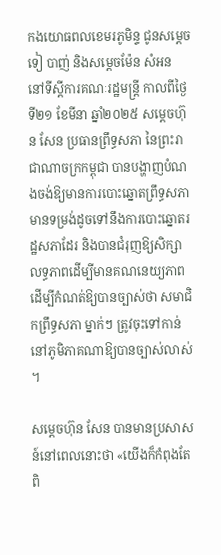កងយោធពលខេមរភូមិន្ទ ជូនសម្ដេចទៀ បាញ់ និងសម្ដេចម៉ែន សំអន នៅទីស្ដីការគណៈរដ្ឋមន្រ្តី កាលពីថ្ងៃទី២១ ខែមីនា ឆ្នាំ២០២៥ សម្ដេចហ៊ុន សែន ប្រធានព្រឹទ្ធសភា នៃព្រះរាជាណាចក្រកម្ពុជា បានបង្ហាញបំណងចង់ឱ្យមានការបោះឆ្នោតព្រឹទ្ធសភា មានទម្រង់ដូចទៅនឹងការបោះឆ្នោតរដ្ឋសភាដែរ និងបានជំរុញឱ្យសិក្សាលទ្ធភាពដើម្បីមានគណនេយ្យភាព ដើម្បីកំណត់ឱ្យបានច្បាស់ថា សមាជិកព្រឹទ្ធសភា ម្នាក់ៗ ត្រូវចុះទៅកាន់នៅភូមិភាគណាឱ្យបានច្បាស់លាស់ ។

សម្ដេចហ៊ុន សែន បានមានប្រសាសន៍នៅពេលនោះថា «យើងក៏កំពុងតែពិ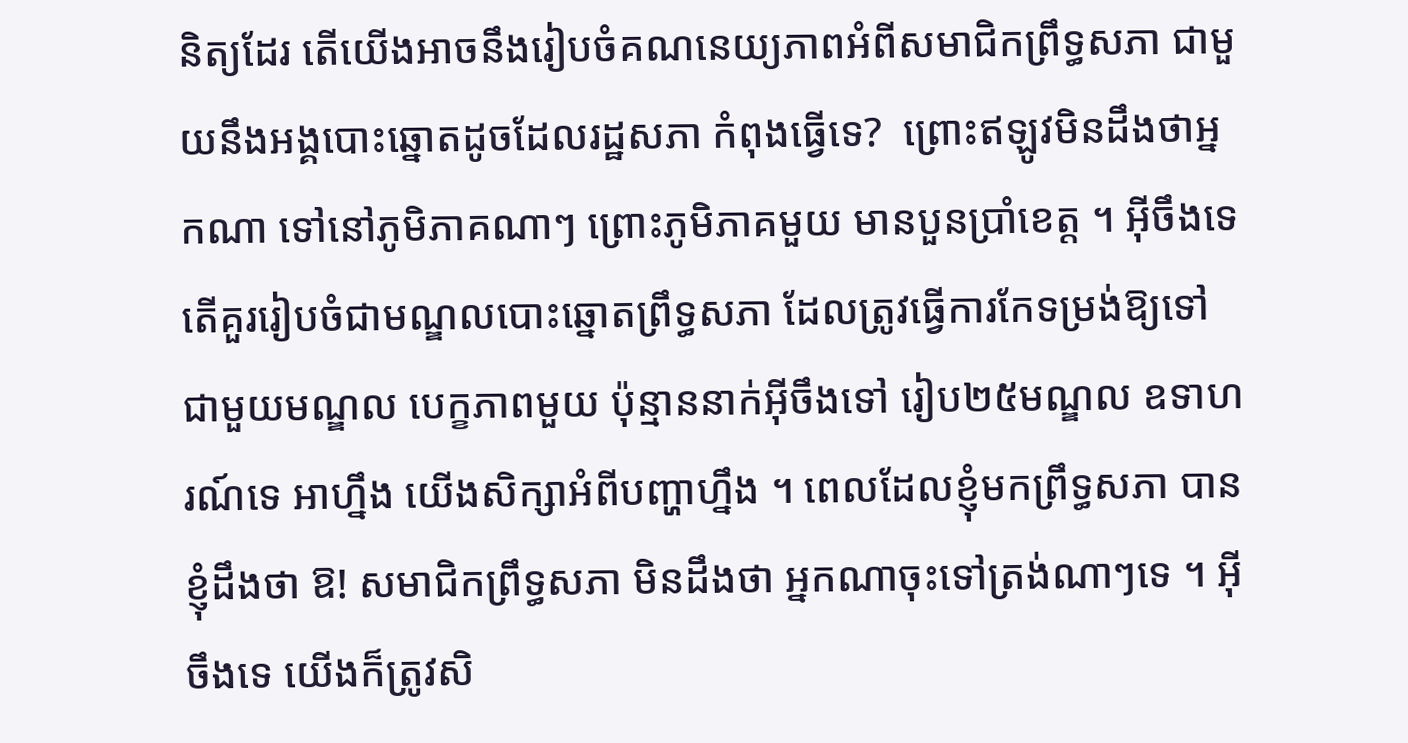និត្យដែរ តើយើងអាចនឹងរៀបចំគណនេយ្យភាពអំពីសមាជិកព្រឹទ្ធសភា ជាមួយនឹងអង្គបោះឆ្នោតដូចដែលរដ្ឋសភា កំពុងធ្វើទេ?  ព្រោះឥឡូវមិនដឹងថាអ្នកណា ទៅនៅភូមិភាគណាៗ ព្រោះភូមិភាគមួយ មានបួនប្រាំខេត្ត ។ អ៊ីចឹងទេ តើគួររៀបចំជាមណ្ឌលបោះឆ្នោតព្រឹទ្ធសភា ដែលត្រូវធ្វើការកែទម្រង់ឱ្យទៅជាមួយមណ្ឌល បេក្ខភាពមួយ ប៉ុន្មាននាក់អ៊ីចឹងទៅ រៀប២៥មណ្ឌល ឧទាហរណ៍ទេ អាហ្នឹង យើងសិក្សាអំពីបញ្ហាហ្នឹង ។ ពេលដែលខ្ញុំមកព្រឹទ្ធសភា បានខ្ញុំដឹងថា ឱ! សមាជិកព្រឹទ្ធសភា មិនដឹងថា អ្នកណាចុះទៅត្រង់ណាៗទេ ។ អ៊ីចឹងទេ យើងក៏ត្រូវសិ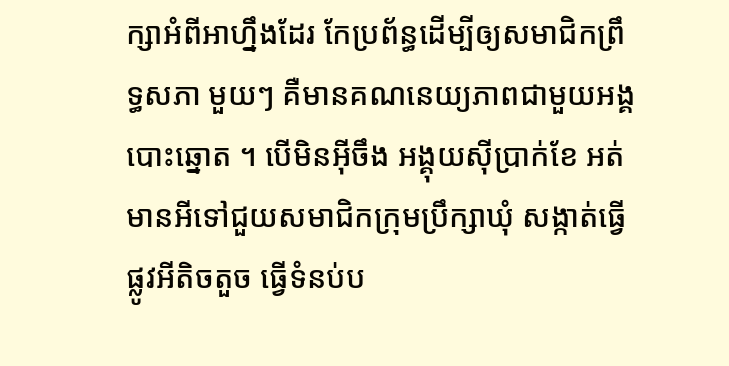ក្សាអំពីអាហ្នឹងដែរ កែប្រព័ន្ធដើម្បីឲ្យសមាជិកព្រឹទ្ធសភា មួយៗ គឺមានគណនេយ្យភាពជាមួយអង្គបោះឆ្នោត ។ បើមិនអ៊ីចឹង អង្គុយស៊ីប្រាក់ខែ អត់មានអីទៅជួយសមាជិកក្រុមប្រឹក្សាឃុំ សង្កាត់ធ្វើផ្លូវអីតិចតួច ធ្វើទំនប់ប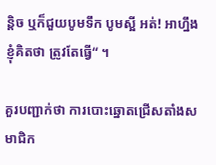ន្តិច ឬក៏ជួយបូមទឹក បូមស្អី អត់! អាហ្នឹងខ្ញុំគិតថា ត្រូវតែធ្វើ“ ។

គួរបញ្ជាក់ថា ការបោះឆ្នោតជ្រើសតាំងសមាជិក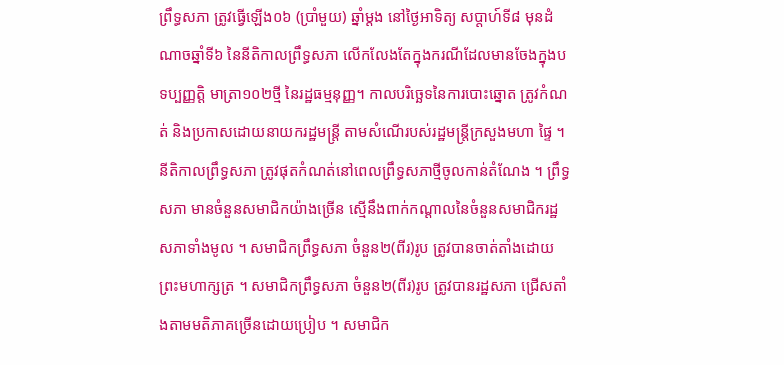ព្រឹទ្ធសភា ត្រូវធ្វើឡើង០៦ (ប្រាំមួយ) ឆ្នាំម្តង នៅថ្ងៃអាទិត្យ សប្តាហ៍ទី៨ មុនដំណាចឆ្នាំទី៦ នៃនីតិកាលព្រឹទ្ធសភា លើកលែងតែក្នុងករណីដែលមានចែងក្នុងបទប្បញ្ញត្តិ មាត្រា១០២ថ្មី នៃរដ្ឋធម្មនុញ្ញ។ កាលបរិច្ឆេទនៃការបោះឆ្នោត ត្រូវកំណត់ និងប្រកាសដោយនាយករដ្ឋមន្រ្តី តាមសំណើរបស់រដ្ឋមន្ត្រីក្រសួងមហា ផ្ទៃ ។ នីតិកាលព្រឹទ្ធសភា ត្រូវផុតកំណត់នៅពេលព្រឹទ្ធសភាថ្មីចូលកាន់តំណែង ។ ព្រឹទ្ធសភា មានចំនួនសមាជិកយ៉ាងច្រើន ស្មើនឹងពាក់កណ្ដាលនៃចំនួនសមាជិករដ្ឋសភាទាំងមូល ។ សមាជិកព្រឹទ្ធសភា ចំនួន២(ពីរ)រូប ត្រូវបានចាត់តាំងដោយព្រះមហាក្សត្រ ។ សមាជិកព្រឹទ្ធសភា ចំនួន២(ពីរ)រូប ត្រូវបានរដ្ឋសភា ជ្រើសតាំងតាមមតិភាគច្រើនដោយប្រៀប ។ សមាជិក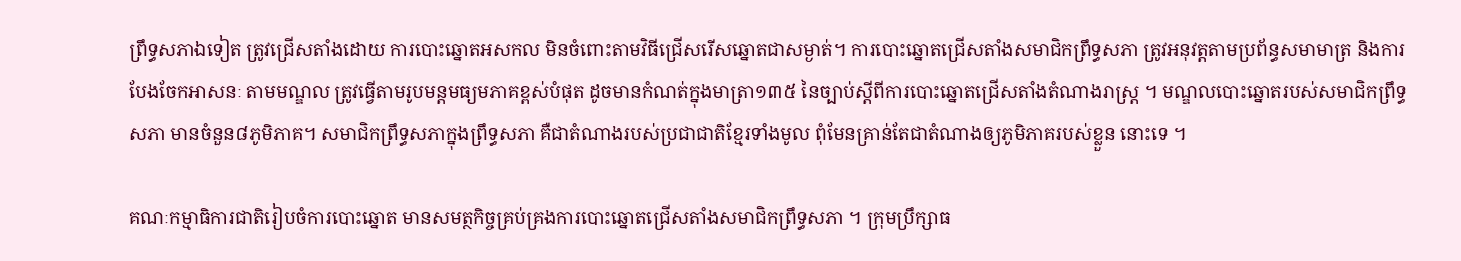ព្រឹទ្ធសភាឯទៀត ត្រូវជ្រើសតាំងដោយ ការបោះឆ្នោតអសកល មិនចំពោះតាមវិធីជ្រើសរើសឆ្នោតជាសម្ងាត់។ ការបោះឆ្នោតជ្រើសតាំងសមាជិកព្រឹទ្ធសភា ត្រូវអនុវត្តតាមប្រព័ន្ធសមាមាត្រ និងការបែងចែកអាសនៈ តាមមណ្ឌល ត្រូវធ្វើតាមរូបមន្តមធ្យមភាគខ្ពស់បំផុត ដូចមានកំណត់ក្នុងមាត្រា១៣៥ នៃច្បាប់ស្ដីពីការបោះឆ្នោតជ្រើសតាំងតំណាងរាស្រ្ត ។ មណ្ឌលបោះឆ្នោតរបស់សមាជិកព្រឹទ្ធសភា មានចំនួន៨ភូមិភាគ។ សមាជិកព្រឹទ្ធសភាក្នុងព្រឹទ្ធសភា គឺជាតំណាងរបស់ប្រជាជាតិខ្មែរទាំងមូល ពុំមែនគ្រាន់តែជាតំណាងឲ្យភូមិភាគរបស់ខ្លួន នោះទេ ។

គណៈកម្មាធិការជាតិរៀបចំការបោះឆ្នោត មានសមត្ថកិច្ចគ្រប់គ្រងការបោះឆ្នោតជ្រើសតាំងសមាជិកព្រឹទ្ធសភា ។ ក្រុមប្រឹក្សាធ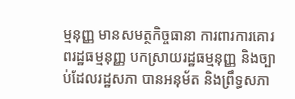ម្មនុញ្ញ មានសមត្ថកិច្ចធានា ការពារការគោរពរដ្ឋធម្មនុញ្ញ បកស្រាយរដ្ឋធម្មនុញ្ញ និងច្បាប់ដែលរដ្ឋសភា បានអនុម័ត និងព្រឹទ្ធសភា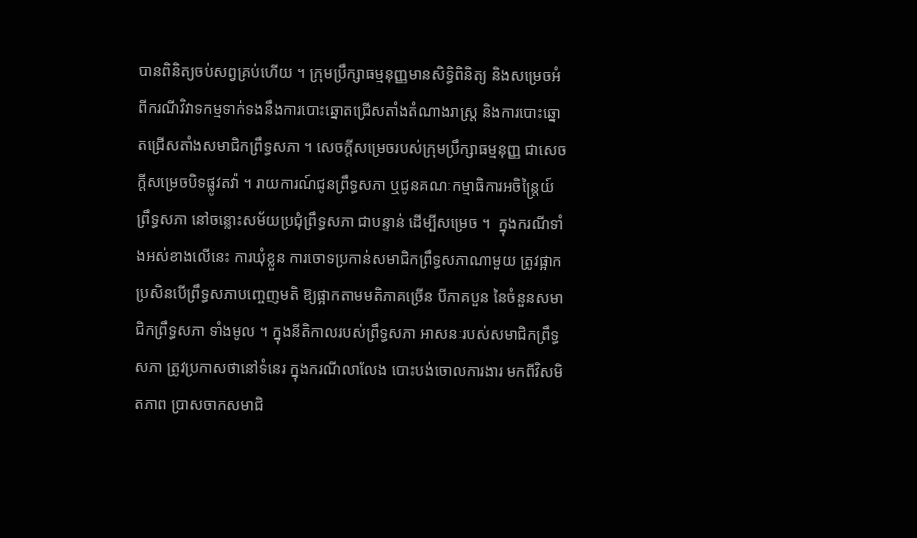បានពិនិត្យចប់សព្វគ្រប់ហើយ ។ ក្រុមប្រឹក្សាធម្មនុញ្ញមានសិទ្ធិពិនិត្យ និងសម្រេចអំពីករណីវិវាទកម្មទាក់ទងនឹងការបោះឆ្នោតជ្រើសតាំងតំណាងរាស្រ្ត និងការបោះឆ្នោតជ្រើសតាំងសមាជិកព្រឹទ្ធសភា ។ សេចក្តីសម្រេចរបស់ក្រុមប្រឹក្សាធម្មនុញ្ញ ជាសេចក្តីសម្រេចបិទផ្លូវតវ៉ា ។ រាយការណ៍ជូនព្រឹទ្ធសភា ឬជូនគណៈកម្មាធិការអចិន្ត្រៃយ៍ព្រឹទ្ធសភា នៅចន្លោះសម័យប្រជុំព្រឹទ្ធសភា ជាបន្ទាន់ ដើម្បីសម្រេច ។  ក្នុងករណីទាំងអស់ខាងលើនេះ ការឃុំខ្លួន ការចោទប្រកាន់សមាជិកព្រឹទ្ធសភាណាមួយ ត្រូវផ្អាក ប្រសិនបើព្រឹទ្ធសភាបញ្ចេញមតិ ឱ្យផ្អាកតាមមតិភាគច្រើន បីភាគបួន នៃចំនួនសមាជិកព្រឹទ្ធសភា ទាំងមូល ។ ក្នុងនីតិកាលរបស់ព្រឹទ្ធសភា អាសនៈរបស់សមាជិកព្រឹទ្ធសភា ត្រូវប្រកាសថានៅទំនេរ ក្នុងករណីលាលែង បោះបង់ចោលការងារ មកពីវិសមិតភាព ប្រាសចាកសមាជិ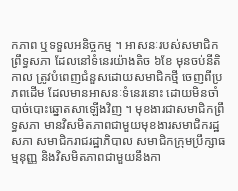កភាព ឬទទួលអនិច្ចកម្ម ។ អាសនៈរបស់សមាជិកព្រឹទ្ធសភា ដែលនៅទំនេរយ៉ាងតិច ៦ខែ មុនចប់នីតិកាល ត្រូវបំពេញជំនួសដោយសមាជិកថ្មី ចេញពីប្រភពដើម ដែលមានអាសនៈទំនេរនោះ ដោយមិនចាំបាច់បោះឆ្នោតសាឡើងវិញ ។ មុខងារជាសមាជិកព្រឹទ្ធសភា មានវិសមិតភាពជាមួយមុខងារសមាជិករដ្ឋសភា សមាជិករាជរដ្ឋាភិបាល សមាជិកក្រុមប្រឹក្សាធម្មនុញ្ញ និងវិសមិតភាពជាមួយនឹងកា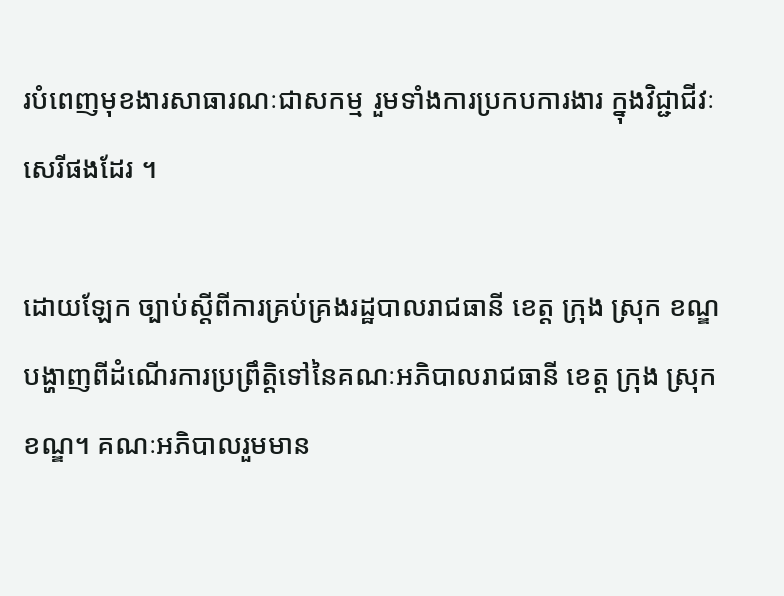របំពេញមុខងារសាធារណៈជាសកម្ម រួមទាំងការប្រកបការងារ ក្នុងវិជ្ជាជីវៈសេរីផងដែរ ។

ដោយឡែក ច្បាប់ស្តីពីការគ្រប់គ្រងរដ្ឋបាលរាជធានី ខេត្ត ក្រុង ស្រុក ខណ្ឌ បង្ហាញពីដំណើរការប្រព្រឹត្តិទៅនៃគណៈអភិបាលរាជធានី ខេត្ត ក្រុង ស្រុក ខណ្ឌ។ គណៈអភិបាលរួមមាន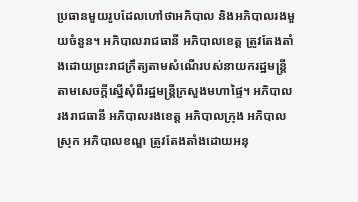ប្រធានមួយរូបដែលហៅថាអភិបាល និងអភិបាលរងមួយចំនួន។ អភិបាលរាជធានី អភិបាលខេត្ត ត្រូវតែងតាំងដោយព្រះរាជក្រឹត្យតាមសំណើរបស់នាយករដ្ឋមន្ត្រី តាមសេចក្តីស្នើសុំពីរដ្ឋមន្ត្រីក្រសួងមហាផ្ទៃ។ អភិបាលរងរាជធានី អភិបាលរងខេត្ត អភិបាលក្រុង អភិបាលស្រុក អភិបាលខណ្ឌ ត្រូវតែងតាំងដោយអនុ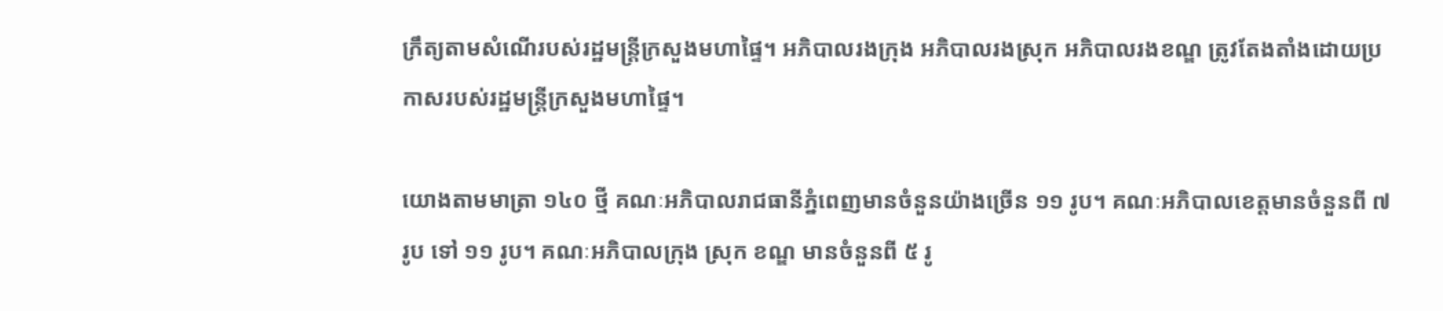ក្រឹត្យតាមសំណើរបស់រដ្ឋមន្ត្រីក្រសួងមហាផ្ទៃ។ អភិបាលរងក្រុង អភិបាលរងស្រុក អភិបាលរងខណ្ឌ ត្រូវតែងតាំងដោយប្រកាសរបស់រដ្ឋមន្ត្រីក្រសួងមហាផ្ទៃ។

យោងតាមមាត្រា ១៤០ ថ្មី គណៈអភិបាលរាជធានីភ្នំពេញមានចំនួនយ៉ាងច្រើន ១១ រូប។ គណៈអភិបាលខេត្តមានចំនួនពី ៧ រូប ទៅ ១១ រូប។ គណៈអភិបាលក្រុង ស្រុក ខណ្ឌ មានចំនួនពី ៥ រូ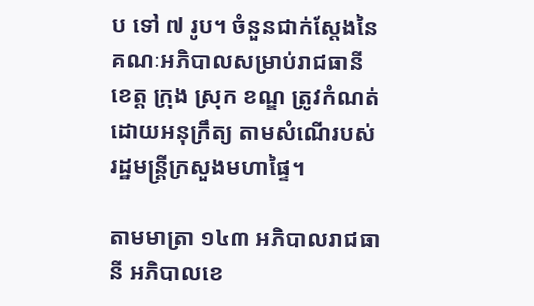ប ទៅ ៧ រូប។ ចំនួនជាក់ស្តែងនៃគណៈអភិបាលសម្រាប់រាជធានី ខេត្ត ក្រុង ស្រុក ខណ្ឌ ត្រូវកំណត់ដោយអនុក្រឹត្យ តាមសំណើរបស់រដ្ឋមន្ត្រីក្រសួងមហាផ្ទៃ។

តាមមាត្រា ១៤៣ អភិបាលរាជធានី អភិបាលខេ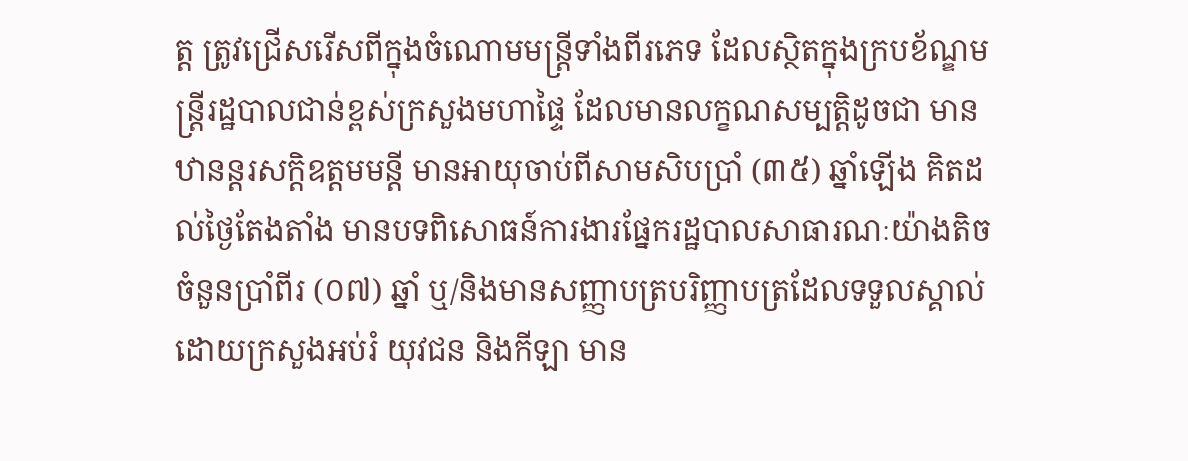ត្ត ត្រូវជ្រើសរើសពីក្នុងចំណោមមន្ត្រីទាំងពីរភេទ ដែលស្ថិតក្នុងក្របខ័ណ្ឌមន្ត្រីរដ្ឋបាលជាន់ខ្ពស់ក្រសួងមហាផ្ទៃ ដែលមានលក្ខណសម្បត្តិដូចជា មានឋានន្តរសក្ដិឧត្តមមន្តី មានអាយុចាប់ពីសាមសិបប្រាំ (៣៥) ឆ្នាំឡើង គិតដល់ថ្ងៃតែងតាំង មានបទពិសោធន៍ការងារផ្នែករដ្ឋបាលសាធារណៈយ៉ាងតិចចំនួនប្រាំពីរ (០៧) ឆ្នាំ ឬ/និងមានសញ្ញាបត្របរិញ្ញាបត្រដែលទទួលស្គាល់ដោយក្រសួងអប់រំ យុវជន និងកីឡា មាន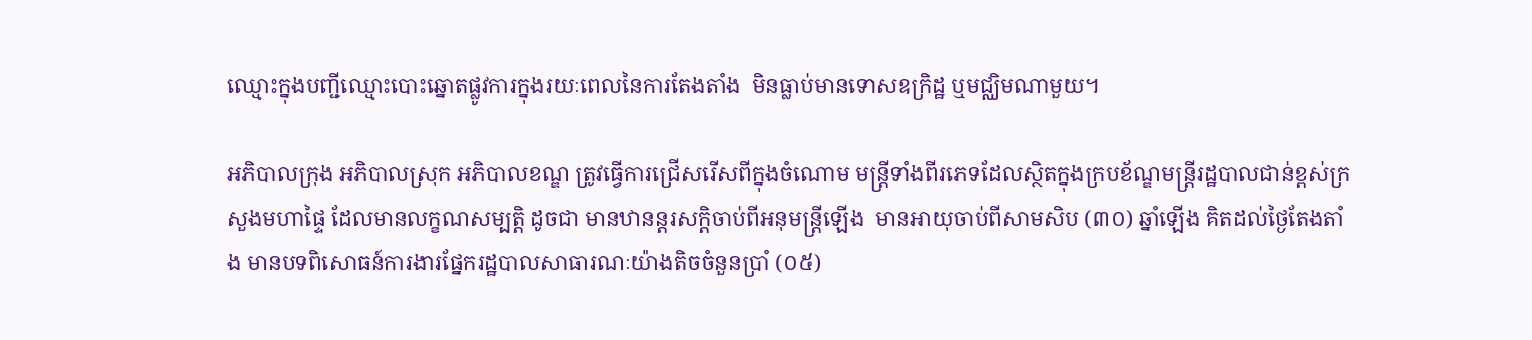ឈ្មោះក្នុងបញ្ជីឈ្មោះបោះឆ្នោតផ្លូវការក្នុងរយៈពេលនៃការតែងតាំង  មិនធ្លាប់មានទោសឧក្រិដ្ឋ ឬមជ្ឈិមណាមួយ។

អភិបាលក្រុង អភិបាលស្រុក អភិបាលខណ្ឌ ត្រូវធ្វើការជ្រើសរើសពីក្នុងចំណោម មន្ត្រីទាំងពីរភេទដែលស្ថិតក្នុងក្របខ័ណ្ឌមន្ត្រីរដ្ឋបាលជាន់ខ្ពស់ក្រសួងមហាផ្ទៃ ដែលមានលក្ខណសម្បត្តិ ដូចជា មានឋានន្តរសក្ដិចាប់ពីអនុមន្ត្រីឡើង  មានអាយុចាប់ពីសាមសិប (៣០) ឆ្នាំឡើង គិតដល់ថ្ងៃតែងតាំង មានបទពិសោធន៍ការងារផ្នែករដ្ឋបាលសាធារណៈយ៉ាងតិចចំនួនប្រាំ (០៥)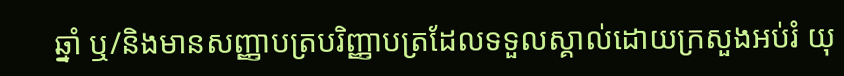ឆ្នាំ ឬ/និងមានសញ្ញាបត្របរិញ្ញាបត្រដែលទទួលស្គាល់ដោយក្រសួងអប់រំ យុ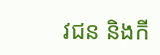វជន និងកី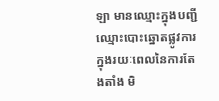ឡា មានឈ្មោះក្នុងបញ្ជីឈ្មោះបោះឆ្នោតផ្លូវការក្នុងរយៈពេលនៃការតែងតាំង មិ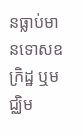នធ្លាប់មានទោសឧក្រិដ្ឋ ឬមជ្ឈិម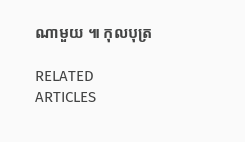ណាមួយ ៕ កុលបុត្រ

RELATED ARTICLES